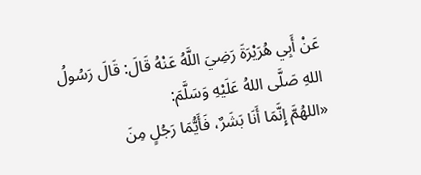عَنْ أَبِي هُرَيْرَةَ رَضِيَ اللَّهُ عَنْهُ قَالَ: قَالَ رَسُولُ اللهِ صَلَّى اللهُ عَلَيْهِ وَسَلَّمَ:
«اللهُمَّ إِنَّمَا أَنَا بَشَرٌ، فَأَيُّمَا رَجُلٍ مِنَ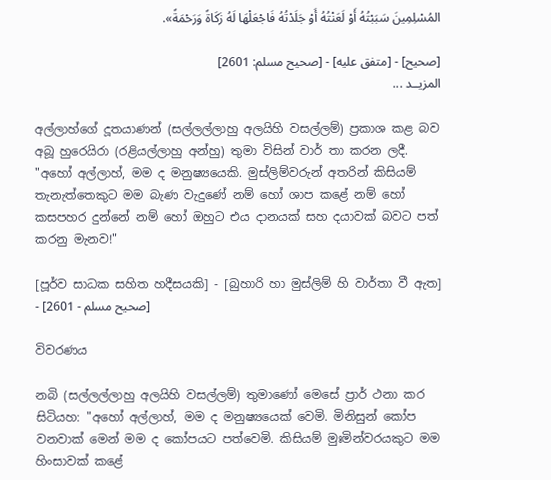المُسْلِمِينَ سَبَبْتُهُ أَوْ لَعَنْتُهُ أَوْ جَلَدْتُهُ فَاجْعَلْهَا لَهُ زَكَاةً وَرَحْمَةً».

[صحيح] - [متفق عليه] - [صحيح مسلم: 2601]
المزيــد ...

අල්ලාහ්ගේ දූතයාණන් (සල්ලල්ලාහු අලයිහි වසල්ලම්) ප්‍රකාශ කළ බව අබූ හුරෙයිරා (රළියල්ලාහු අන්හු) තුමා විසින් වාර් තා කරන ලදී.
"අහෝ අල්ලාහ්, මම ද මනුෂ්‍යයෙකි. මුස්ලිම්වරුන් අතරින් කිසියම් තැනැත්තෙකුට මම බැණ වැදුණේ නම් හෝ ශාප කළේ නම් හෝ කසපහර දුන්නේ නම් හෝ ඔහුට එය දානයක් සහ දයාවක් බවට පත් කරනු මැනව!"

[පූර්ව සාධක සහිත හදීසයකි] - [බුහාරි හා මුස්ලිම් හි වාර්තා වී ඇත] - [صحيح مسلم - 2601]

විවරණය

නබි (සල්ලල්ලාහු අලයිහි වසල්ලම්) තුමාණෝ මෙසේ ප්‍රාර් ථනා කර සිටියහ: "අහෝ අල්ලාහ්, මම ද මනුෂ්‍යයෙක් වෙමි. මිනිසුන් කෝප වනවාක් මෙන් මම ද කෝපයට පත්වෙමි. කිසියම් මුඃමින්වරයකුට මම හිංසාවක් කළේ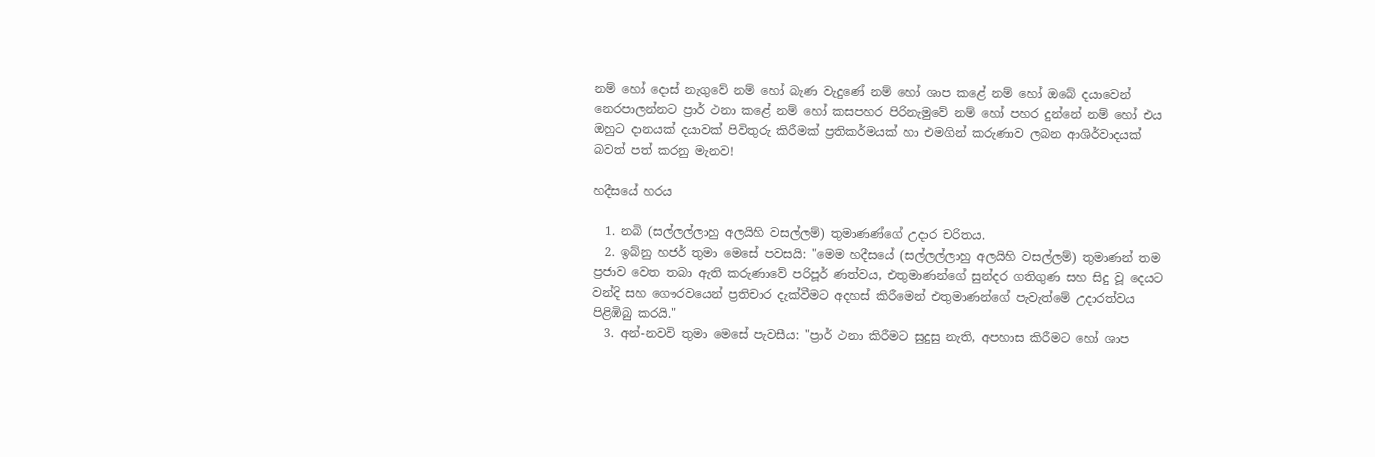නම් හෝ දොස් නැගුවේ නම් හෝ බැණ වැදුණේ නම් හෝ ශාප කළේ නම් හෝ ඔබේ දයාවෙන් නෙරපාලන්නට ප්‍රාර් ථනා කළේ නම් හෝ කසපහර පිරිනැමුවේ නම් හෝ පහර දුන්නේ නම් හෝ එය ඔහුට දානයක් දයාවක් පිවිතුරු කිරීමක් ප්‍රතිකර්මයක් හා එමගින් කරුණාව ලබන ආශිර්වාදයක් බවත් පත් කරනු මැනව!

හදීසයේ හරය

  1. නබි (සල්ලල්ලාහු අලයිහි වසල්ලම්) තුමාණණ්ගේ උදාර චරිතය.
  2. ඉබ්නු හජර් තුමා මෙසේ පවසයි: "මෙම හදීසයේ (සල්ලල්ලාහු අලයිහි වසල්ලම්) තුමාණන් තම ප්‍රජාව වෙත තබා ඇති කරුණාවේ පරිපූර් ණත්වය, එතුමාණන්ගේ සුන්දර ගතිගුණ සහ සිදු වූ දෙයට වන්දි සහ ගෞරවයෙන් ප්‍රතිචාර දැක්වීමට අදහස් කිරීමෙන් එතුමාණන්ගේ පැවැත්මේ උදාරත්වය පිළිඹිබු කරයි."
  3. අන්-නවවි තුමා මෙසේ පැවසීය: "ප්‍රාර් ථනා කිරීමට සුදුසු නැති, අපහාස කිරීමට හෝ ශාප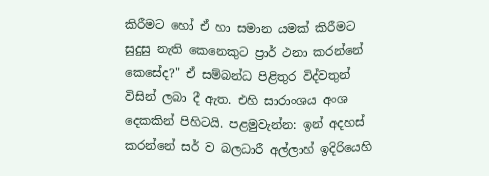කිරීමට හෝ ඒ හා සමාන යමක් කිරීමට සුදුසු නැති කෙනෙකුට ප්‍රාර් ථනා කරන්නේ කෙසේද?" ඒ සම්බන්ධ පිළිතුර විද්වතුන් විසින් ලබා දී ඇත. එහි සාරාංශය අංශ දෙකකින් පිහිටයි. පළමුවැන්න: ඉන් අදහස් කරන්නේ සර් ව බලධාරී අල්ලාහ් ඉදිරියෙහි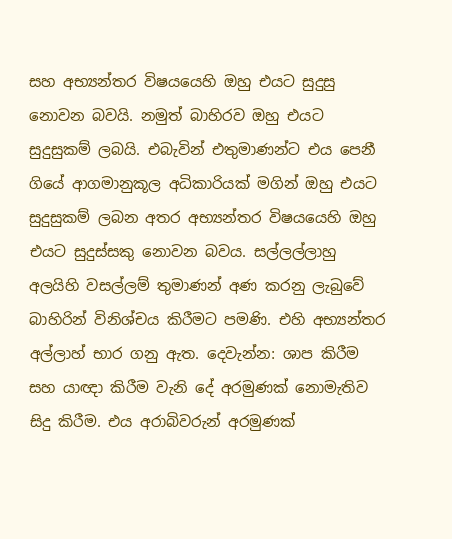සහ අභ්‍යන්තර විෂයයෙහි ඔහු එයට සුදුසු නොවන බවයි. නමුත් බාහිරව ඔහු එයට සුදුසුකම් ලබයි. එබැවින් එතුමාණන්ට එය පෙනී ගියේ ආගමානුකූල අධිකාරියක් මගින් ඔහු එයට සුදුසුකම් ලබන අතර අභ්‍යන්තර විෂයයෙහි ඔහු එයට සුදුස්සකු නොවන බවය. සල්ලල්ලාහු අලයිහි වසල්ලම් තුමාණන් අණ කරනු ලැබුවේ බාහිරින් විනිශ්චය කිරීමට පමණි. එහි අභ්‍යන්තර අල්ලාහ් භාර ගනු ඇත. දෙවැන්න: ශාප කිරීම සහ යාඥා කිරීම වැනි දේ අරමුණක් නොමැතිව සිදු කිරීම. එය අරාබිවරුන් අරමුණක්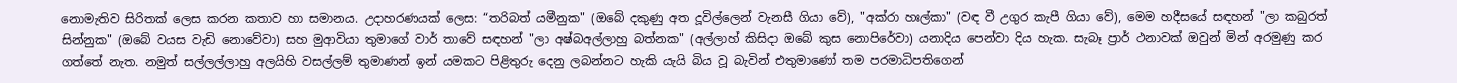නොමැතිව සිරිතක් ලෙස කරන කතාව හා සමානය. උදාහරණයක් ලෙස: “තරිබත් යමීනුක" (ඔබේ දකුණු අත දූවිල්ලෙන් වැනසී ගියා වේ), "අක්රා හඃල්කා" (වඳ වී උගුර කැපී ගියා වේ), මෙම හදීසයේ සඳහන් "ලා කබුරත් සින්නුක" (ඔබේ වයස වැඩි නොවේවා) සහ මුආවියා තුමාගේ වාර් තාවේ සඳහන් "ලා අෂ්බඅල්ලාහු බත්නක" (අල්ලාහ් කිසිදා ඔබේ කුස නොපිරේවා) යනාදිය පෙන්වා දිය හැක. සැබෑ ප්‍රාර් ථනාවක් ඔවුන් මින් අරමුණු කර ගත්තේ නැත. නමුත් සල්ලල්ලාහු අලයිහි වසල්ලම් තුමාණන් ඉන් යමකට පිළිතුරු දෙනු ලබන්නට හැකි යැයි බිය වූ බැවින් එතුමාණෝ තම පරමාධිපතිගෙන්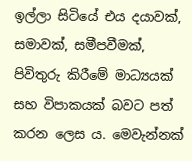ඉල්ලා සිටියේ එය දයාවක්, සමාවක්, සමීපවීමක්, පිවිතුරු කිරීමේ මාධ්‍යයක් සහ විපාකයක් බවට පත් කරන ලෙස ය. මෙවැන්නක්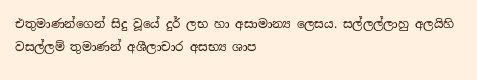එතුමාණන්ගෙන් සිදු වූයේ දුර් ලභ හා අසාමාන්‍ය ලෙසය. සල්ලල්ලාහු අලයිහි වසල්ලම් තුමාණන් අශීලාචාර අසභ්‍ය ශාප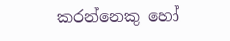කරන්නෙකු හෝ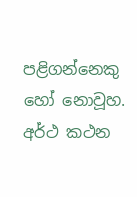පළිගන්නෙකු හෝ නොවූහ.
අර්ථ කථන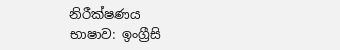නිරීක්ෂණය
භාෂාව: ඉංග්‍රීසි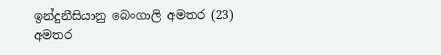ඉන්දුනීසියානු බෙංගාලි අමතර (23)
අමතර